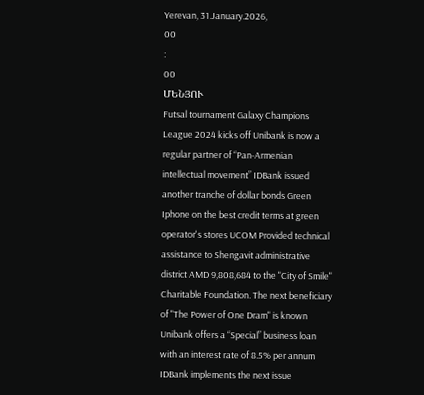Yerevan, 31.January.2026,
00
:
00
ՄԵՆՅՈՒ
Futsal tournament Galaxy Champions League 2024 kicks off Unibank is now a regular partner of “Pan-Armenian intellectual movement” IDBank issued another tranche of dollar bonds Green Iphone on the best credit terms at green operator's stores UCOM Provided technical assistance to Shengavit administrative district AMD 9,808,684 to the "City of Smile" Charitable Foundation. The next beneficiary of "The Power of One Dram" is known Unibank offers a “Special” business loan with an interest rate of 8.5% per annum IDBank implements the next issue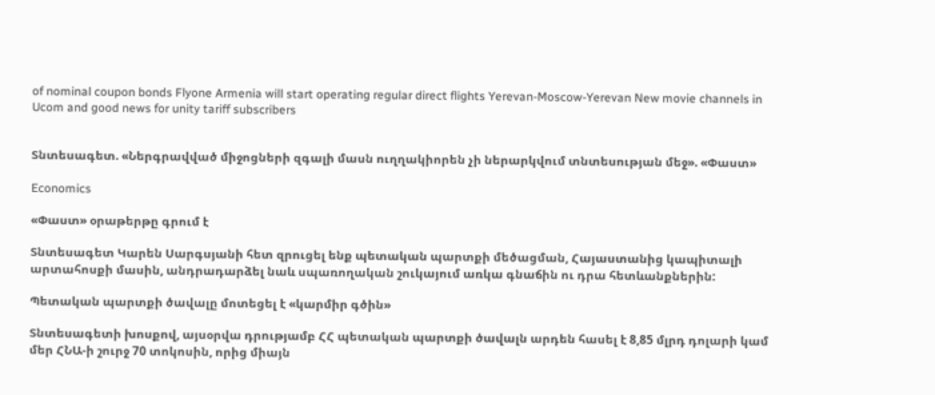of nominal coupon bonds Flyone Armenia will start operating regular direct flights Yerevan-Moscow-Yerevan New movie channels in Ucom and good news for unity tariff subscribers


Տնտեսագետ. «Ներգրավված միջոցների զգալի մասն ուղղակիորեն չի ներարկվում տնտեսության մեջ». «Փաստ»

Economics

«Փաստ» օրաթերթը գրում է

Տնտեսագետ Կարեն Սարգսյանի հետ զրուցել ենք պետական պարտքի մեծացման, Հայաստանից կապիտալի արտահոսքի մասին, անդրադարձել նաև սպառողական շուկայում առկա գնաճին ու դրա հետևանքներին:

Պետական պարտքի ծավալը մոտեցել է «կարմիր գծին»

Տնտեսագետի խոսքով, այսօրվա դրությամբ ՀՀ պետական պարտքի ծավալն արդեն հասել է 8,85 մլրդ դոլարի կամ մեր ՀՆԱ-ի շուրջ 70 տոկոսին, որից միայն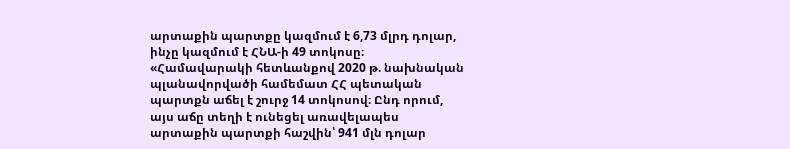արտաքին պարտքը կազմում է 6,73 մլրդ դոլար, ինչը կազմում է ՀՆԱ-ի 49 տոկոսը։ «Համավարակի հետևանքով 2020 թ. նախնական պլանավորվածի համեմատ ՀՀ պետական պարտքն աճել է շուրջ 14 տոկոսով։ Ընդ որում, այս աճը տեղի է ունեցել առավելապես արտաքին պարտքի հաշվին՝ 941 մլն դոլար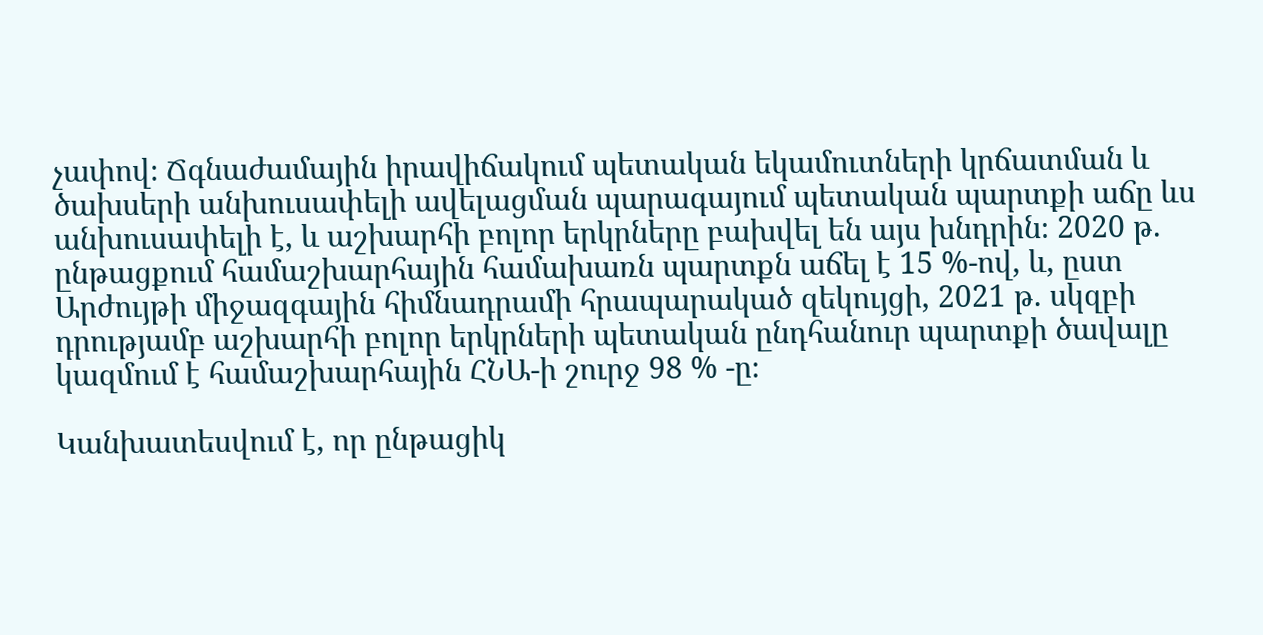չափով։ Ճգնաժամային իրավիճակում պետական եկամուտների կրճատման և ծախսերի անխուսափելի ավելացման պարագայում պետական պարտքի աճը ևս անխուսափելի է, և աշխարհի բոլոր երկրները բախվել են այս խնդրին։ 2020 թ. ընթացքում համաշխարհային համախառն պարտքն աճել է 15 %-ով, և, ըստ Արժույթի միջազգային հիմնադրամի հրապարակած զեկույցի, 2021 թ. սկզբի դրությամբ աշխարհի բոլոր երկրների պետական ընդհանուր պարտքի ծավալը կազմում է համաշխարհային ՀՆԱ-ի շուրջ 98 % -ը։

Կանխատեսվում է, որ ընթացիկ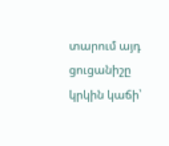տարում այդ ցուցանիշը կրկին կաճի՝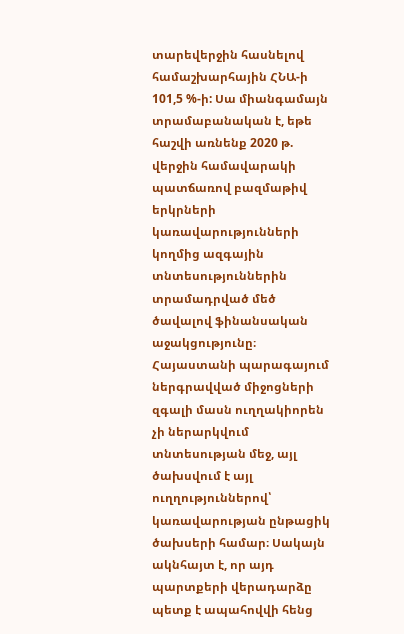տարեվերջին հասնելով համաշխարհային ՀՆԱ-ի 101,5 %-ի: Սա միանգամայն տրամաբանական է, եթե հաշվի առնենք 2020 թ. վերջին համավարակի պատճառով բազմաթիվ երկրների կառավարությունների կողմից ազգային տնտեսություններին տրամադրված մեծ ծավալով ֆինանսական աջակցությունը։ Հայաստանի պարագայում ներգրավված միջոցների զգալի մասն ուղղակիորեն չի ներարկվում տնտեսության մեջ, այլ ծախսվում է այլ ուղղություններով՝ կառավարության ընթացիկ ծախսերի համար։ Սակայն ակնհայտ է, որ այդ պարտքերի վերադարձը պետք է ապահովվի հենց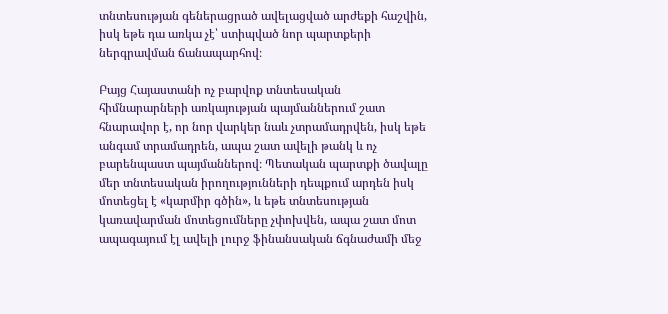տնտեսության գեներացրած ավելացված արժեքի հաշվին, իսկ եթե դա առկա չէ՝ ստիպված նոր պարտքերի ներգրավման ճանապարհով։

Բայց Հայաստանի ոչ բարվոք տնտեսական հիմնարարների առկայության պայմաններում շատ հնարավոր է, որ նոր վարկեր նաև չտրամադրվեն, իսկ եթե անգամ տրամադրեն, ապա շատ ավելի թանկ և ոչ բարենպաստ պայմաններով։ Պետական պարտքի ծավալը մեր տնտեսական իրողությունների դեպքում արդեն իսկ մոտեցել է «կարմիր գծին», և եթե տնտեսության կառավարման մոտեցումները չփոխվեն, ապա շատ մոտ ապագայում էլ ավելի լուրջ ֆինանսական ճգնաժամի մեջ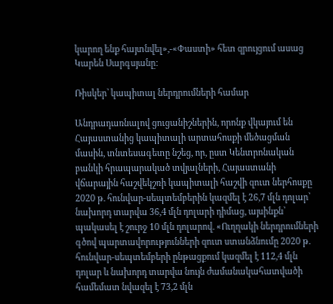կարող ենք հայտնվել»,-«Փաստի» հետ զրույցում ասաց Կարեն Սարգսյանը:

Ռիսկեր՝ կապիտալ ներդրումների համար

Անդրադառնալով ցուցանիշներին, որոնք վկայում են Հայաստանից կապիտալի արտահոսքի մեծացման մասին, տնտեսագետը նշեց, որ, ըստ Կենտրոնական բանկի հրապարակած տվյալների, Հայաստանի վճարային հաշվեկշռի կապիտալի հաշվի զուտ ներհոսքը 2020 թ. հունվար-սեպտեմբերին կազմել է 26,7 մլն դոլար՝ նախորդ տարվա 36,4 մլն դոլարի դիմաց, այսինքն՝ պակասել է շուրջ 10 մլն դոլարով. «Ուղղակի ներդրումների գծով պարտավորությունների զուտ ստանձնումը 2020 թ. հունվար-սեպտեմբերի ընթացքում կազմել է 112,4 մլն դոլար և նախորդ տարվա նույն ժամանակահատվածի համեմատ նվազել է 73,2 մլն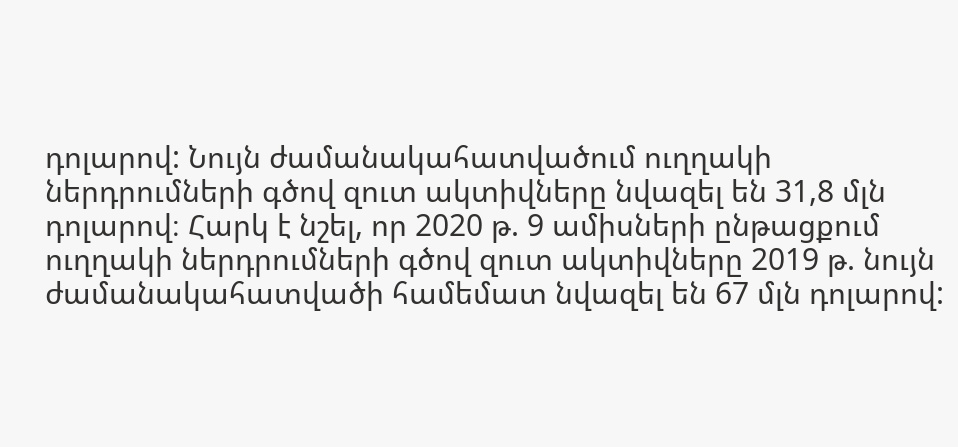դոլարով: Նույն ժամանակահատվածում ուղղակի ներդրումների գծով զուտ ակտիվները նվազել են 31,8 մլն դոլարով։ Հարկ է նշել, որ 2020 թ. 9 ամիսների ընթացքում ուղղակի ներդրումների գծով զուտ ակտիվները 2019 թ. նույն ժամանակահատվածի համեմատ նվազել են 67 մլն դոլարով: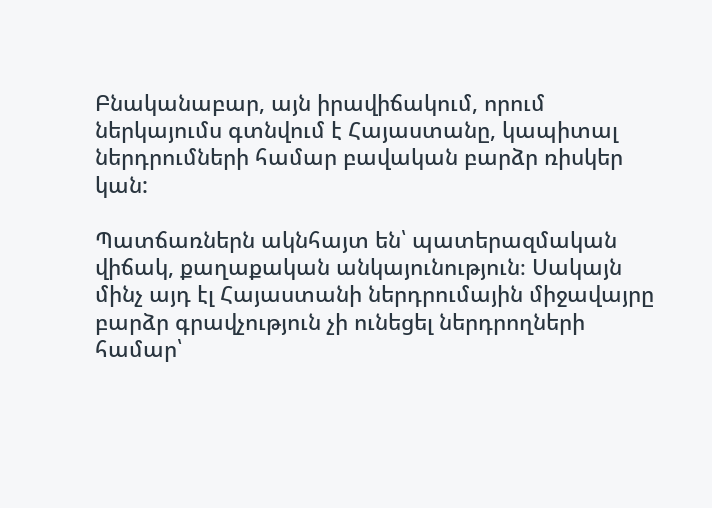Բնականաբար, այն իրավիճակում, որում ներկայումս գտնվում է Հայաստանը, կապիտալ ներդրումների համար բավական բարձր ռիսկեր կան:

Պատճառներն ակնհայտ են՝ պատերազմական վիճակ, քաղաքական անկայունություն։ Սակայն մինչ այդ էլ Հայաստանի ներդրումային միջավայրը բարձր գրավչություն չի ունեցել ներդրողների համար՝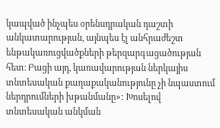կապված ինչպես օրենսդրական դաշտի անկատարության, այնպես էլ անհրաժեշտ ենթակառուցվածքների թերզարգացածության հետ։ Բացի այդ, կառավարության ներկայիս տնտեսական քաղաքականությունը չի նպաստում ներդրումների խթանմանը»: Խոսելով տնտեսական անկման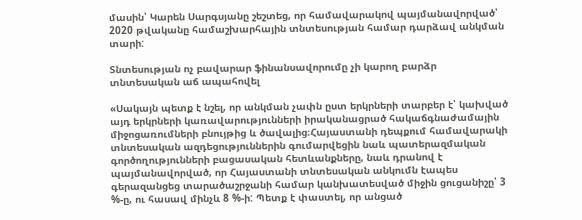մասին՝ Կարեն Սարգսյանը շեշտեց, որ համավարակով պայմանավորված՝ 2020 թվականը համաշխարհային տնտեսության համար դարձավ անկման տարի:

Տնտեսության ոչ բավարար ֆինանսավորումը չի կարող բարձր տնտեսական աճ ապահովել

«Սակայն պետք է նշել, որ անկման չափն ըստ երկրների տարբեր է՝ կախված այդ երկրների կառավարությունների իրականացրած հակաճգնաժամային միջոցառումների բնույթից և ծավալից։Հայաստանի դեպքում համավարակի տնտեսական ազդեցություններին գումարվեցին նաև պատերազմական գործողությունների բացասական հետևանքները, նաև դրանով է պայմանավորված, որ Հայաստանի տնտեսական անկումն էապես գերազանցեց տարածաշրջանի համար կանխատեսված միջին ցուցանիշը՝ 3 %-ը, ու հասավ մինչև 8 %-ի: Պետք է փաստել, որ անցած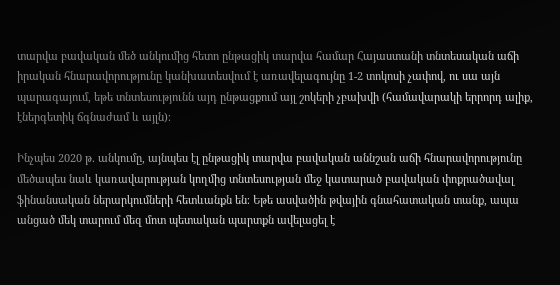տարվա բավական մեծ անկումից հետո ընթացիկ տարվա համար Հայաստանի տնտեսական աճի իրական հնարավորությունը կանխատեսվում է առավելագույնը 1-2 տոկոսի չափով, ու սա այն պարագայում, եթե տնտեսությունն այդ ընթացքում այլ շոկերի չբախվի (համավարակի երրորդ ալիք, էներգետիկ ճգնաժամ և այլն)։

Ինչպես 2020 թ. անկումը, այնպես էլ ընթացիկ տարվա բավական աննշան աճի հնարավորությունը մեծապես նաև կառավարության կողմից տնտեսության մեջ կատարած բավական փոքրածավալ ֆինանսական ներարկումների հետևանքն են։ Եթե ասվածին թվային գնահատական տանք, ապա անցած մեկ տարում մեզ մոտ պետական պարտքն ավելացել է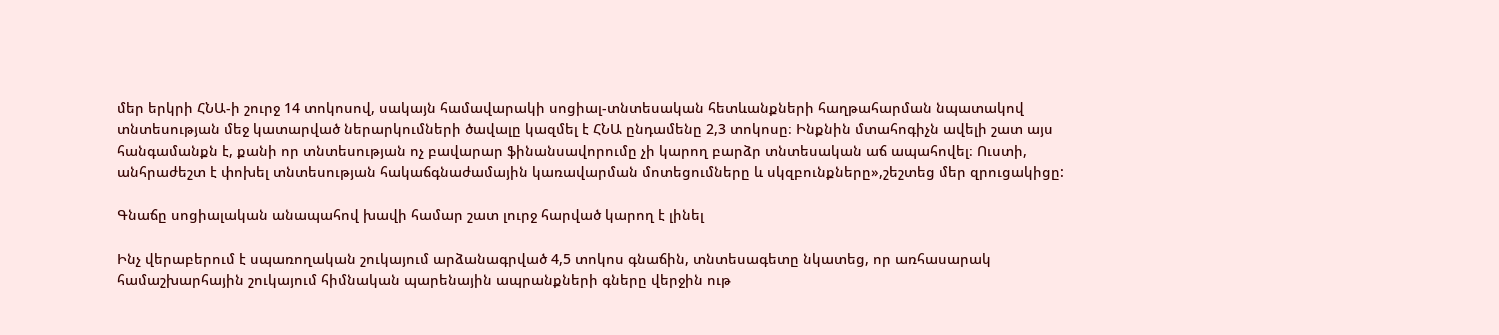մեր երկրի ՀՆԱ-ի շուրջ 14 տոկոսով, սակայն համավարակի սոցիալ-տնտեսական հետևանքների հաղթահարման նպատակով տնտեսության մեջ կատարված ներարկումների ծավալը կազմել է ՀՆԱ ընդամենը 2,3 տոկոսը։ Ինքնին մտահոգիչն ավելի շատ այս հանգամանքն է, քանի որ տնտեսության ոչ բավարար ֆինանսավորումը չի կարող բարձր տնտեսական աճ ապահովել։ Ուստի, անհրաժեշտ է փոխել տնտեսության հակաճգնաժամային կառավարման մոտեցումները և սկզբունքները»,շեշտեց մեր զրուցակիցը:

Գնաճը սոցիալական անապահով խավի համար շատ լուրջ հարված կարող է լինել

Ինչ վերաբերում է սպառողական շուկայում արձանագրված 4,5 տոկոս գնաճին, տնտեսագետը նկատեց, որ առհասարակ համաշխարհային շուկայում հիմնական պարենային ապրանքների գները վերջին ութ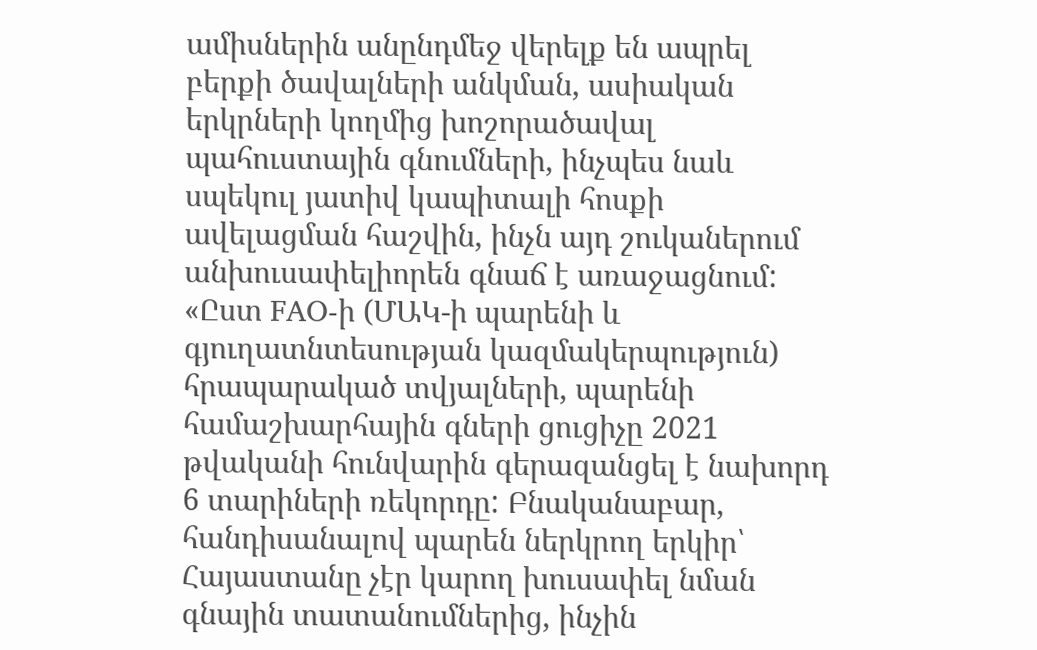ամիսներին անընդմեջ վերելք են ապրել բերքի ծավալների անկման, ասիական երկրների կողմից խոշորածավալ պահուստային գնումների, ինչպես նաև սպեկուլ յատիվ կապիտալի հոսքի ավելացման հաշվին, ինչն այդ շուկաներում անխուսափելիորեն գնաճ է առաջացնում: «Ըստ FAO-ի (ՄԱԿ-ի պարենի և գյուղատնտեսության կազմակերպություն) հրապարակած տվյալների, պարենի համաշխարհային գների ցուցիչը 2021 թվականի հունվարին գերազանցել է նախորդ 6 տարիների ռեկորդը: Բնականաբար, հանդիսանալով պարեն ներկրող երկիր՝ Հայաստանը չէր կարող խուսափել նման գնային տատանումներից, ինչին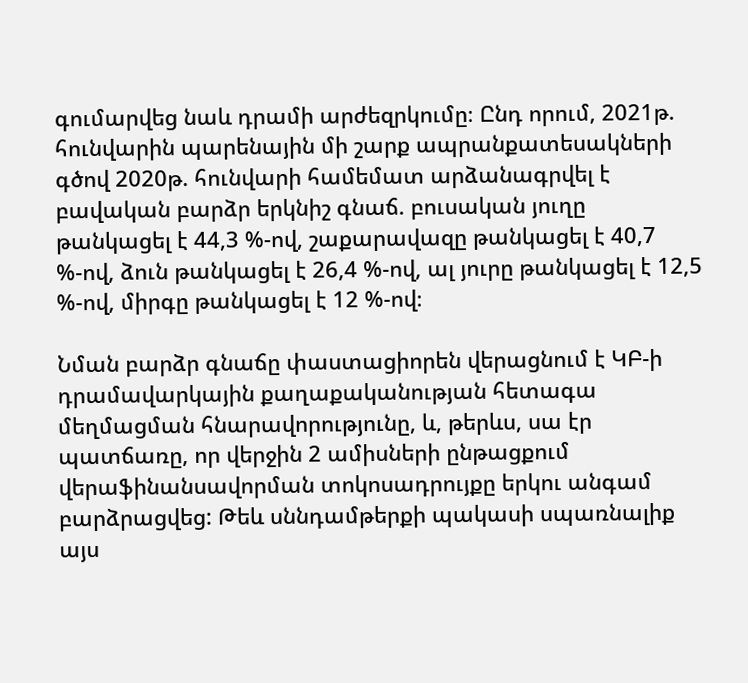գումարվեց նաև դրամի արժեզրկումը։ Ընդ որում, 2021թ. հունվարին պարենային մի շարք ապրանքատեսակների գծով 2020թ. հունվարի համեմատ արձանագրվել է բավական բարձր երկնիշ գնաճ. բուսական յուղը թանկացել է 44,3 %-ով, շաքարավազը թանկացել է 40,7 %-ով, ձուն թանկացել է 26,4 %-ով, ալ յուրը թանկացել է 12,5 %-ով, միրգը թանկացել է 12 %-ով։

Նման բարձր գնաճը փաստացիորեն վերացնում է ԿԲ-ի դրամավարկային քաղաքականության հետագա մեղմացման հնարավորությունը, և, թերևս, սա էր պատճառը, որ վերջին 2 ամիսների ընթացքում վերաֆինանսավորման տոկոսադրույքը երկու անգամ բարձրացվեց: Թեև սննդամթերքի պակասի սպառնալիք այս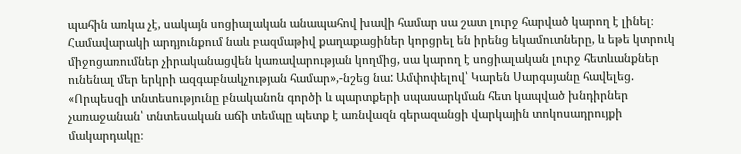պահին առկա չէ, սակայն սոցիալական անապահով խավի համար սա շատ լուրջ հարված կարող է լինել։ Համավարակի արդյունքում նաև բազմաթիվ քաղաքացիներ կորցրել են իրենց եկամուտները, և եթե կտրուկ միջոցառումներ չիրականացվեն կառավարության կողմից, սա կարող է սոցիալական լուրջ հետևանքներ ունենալ մեր երկրի ազգաբնակչության համար»,-նշեց նա: Ամփոփելով՝ Կարեն Սարգսյանը հավելեց. «Որպեսզի տնտեսությունը բնականոն գործի և պարտքերի սպասարկման հետ կապված խնդիրներ չառաջանան՝ տնտեսական աճի տեմպը պետք է առնվազն գերազանցի վարկային տոկոսադրույքի մակարդակը։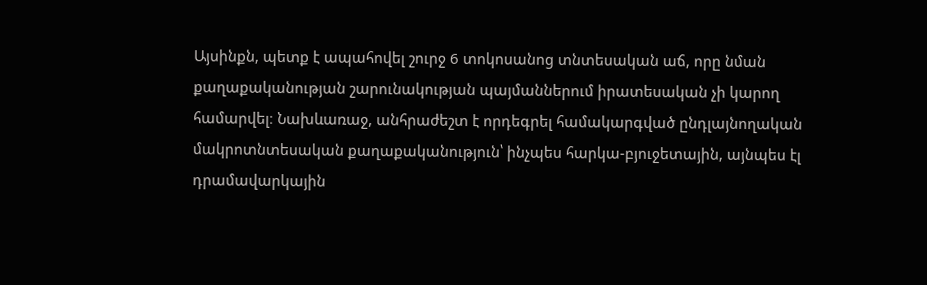Այսինքն, պետք է ապահովել շուրջ 6 տոկոսանոց տնտեսական աճ, որը նման քաղաքականության շարունակության պայմաններում իրատեսական չի կարող համարվել։ Նախևառաջ, անհրաժեշտ է որդեգրել համակարգված ընդլայնողական մակրոտնտեսական քաղաքականություն՝ ինչպես հարկա-բյուջետային, այնպես էլ դրամավարկային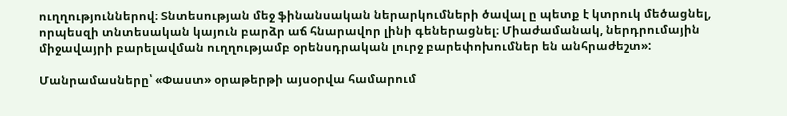ուղղություններով։ Տնտեսության մեջ ֆինանսական ներարկումների ծավալ ը պետք է կտրուկ մեծացնել, որպեսզի տնտեսական կայուն բարձր աճ հնարավոր լինի գեներացնել։ Միաժամանակ, ներդրումային միջավայրի բարելավման ուղղությամբ օրենսդրական լուրջ բարեփոխումներ են անհրաժեշտ»:

Մանրամասները՝ «Փաստ» օրաթերթի այսօրվա համարում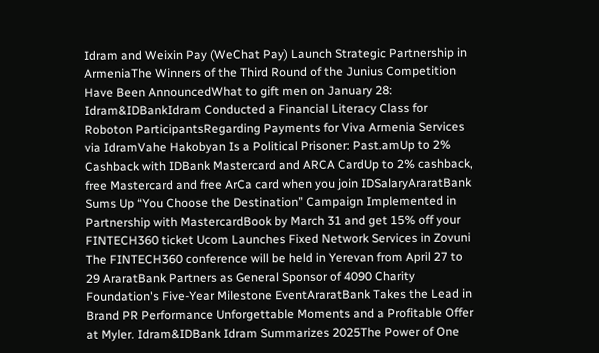Idram and Weixin Pay (WeChat Pay) Launch Strategic Partnership in ArmeniaThe Winners of the Third Round of the Junius Competition Have Been AnnouncedWhat to gift men on January 28: Idram&IDBankIdram Conducted a Financial Literacy Class for Roboton ParticipantsRegarding Payments for Viva Armenia Services via IdramVahe Hakobyan Is a Political Prisoner: Past.amUp to 2% Cashback with IDBank Mastercard and ARCA CardUp to 2% cashback, free Mastercard and free ArCa card when you join IDSalaryAraratBank Sums Up “You Choose the Destination” Campaign Implemented in Partnership with MastercardBook by March 31 and get 15% off your FINTECH360 ticket Ucom Launches Fixed Network Services in Zovuni The FINTECH360 conference will be held in Yerevan from April 27 to 29 AraratBank Partners as General Sponsor of 4090 Charity Foundation's Five-Year Milestone EventAraratBank Takes the Lead in Brand PR Performance Unforgettable Moments and a Profitable Offer at Myler. Idram&IDBank Idram Summarizes 2025The Power of One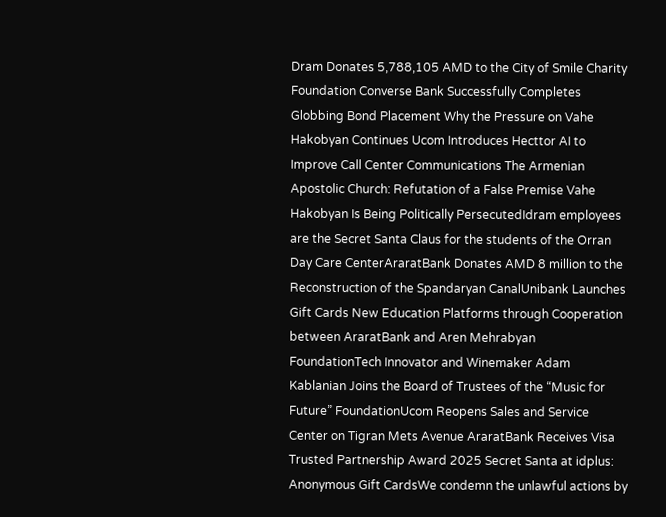Dram Donates 5,788,105 AMD to the City of Smile Charity Foundation Converse Bank Successfully Completes Globbing Bond Placement Why the Pressure on Vahe Hakobyan Continues Ucom Introduces Hecttor AI to Improve Call Center Communications The Armenian Apostolic Church: Refutation of a False Premise Vahe Hakobyan Is Being Politically PersecutedIdram employees are the Secret Santa Claus for the students of the Orran Day Care CenterAraratBank Donates AMD 8 million to the Reconstruction of the Spandaryan CanalUnibank Launches Gift Cards New Education Platforms through Cooperation between AraratBank and Aren Mehrabyan FoundationTech Innovator and Winemaker Adam Kablanian Joins the Board of Trustees of the “Music for Future” FoundationUcom Reopens Sales and Service Center on Tigran Mets Avenue AraratBank Receives Visa Trusted Partnership Award 2025 Secret Santa at idplus: Anonymous Gift CardsWe condemn the unlawful actions by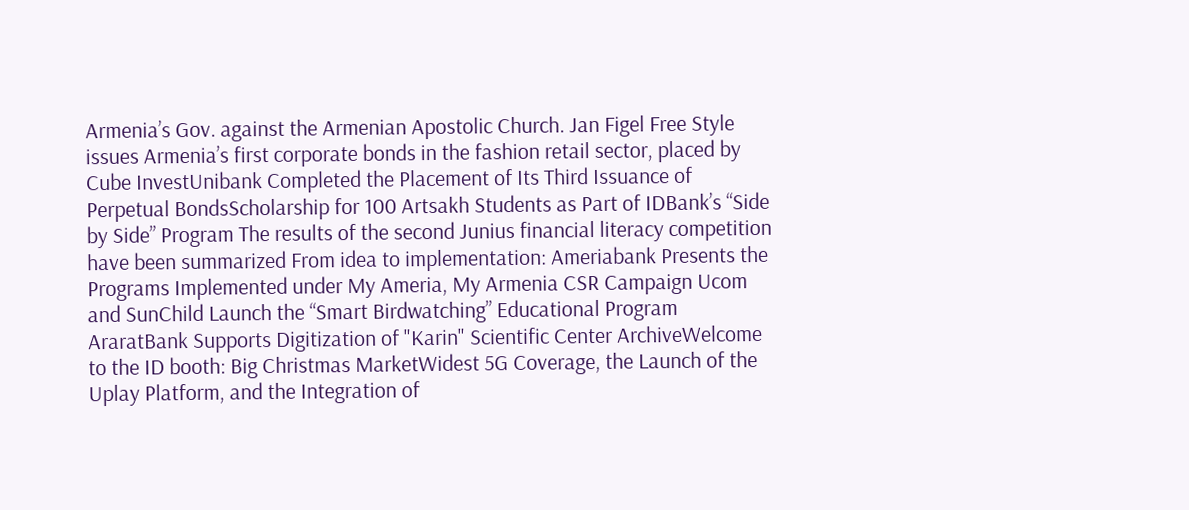Armenia’s Gov. against the Armenian Apostolic Church. Jan Figel Free Style issues Armenia’s first corporate bonds in the fashion retail sector, placed by Cube InvestUnibank Completed the Placement of Its Third Issuance of Perpetual BondsScholarship for 100 Artsakh Students as Part of IDBank’s “Side by Side” Program The results of the second Junius financial literacy competition have been summarized From idea to implementation: Ameriabank Presents the Programs Implemented under My Ameria, My Armenia CSR Campaign Ucom and SunChild Launch the “Smart Birdwatching” Educational Program AraratBank Supports Digitization of "Karin" Scientific Center ArchiveWelcome to the ID booth: Big Christmas MarketWidest 5G Coverage, the Launch of the Uplay Platform, and the Integration of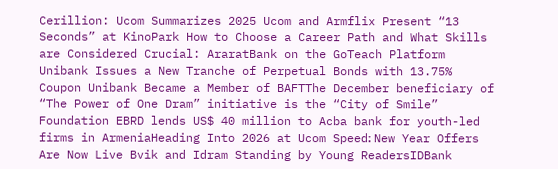Cerillion: Ucom Summarizes 2025 Ucom and Armflix Present “13 Seconds” at KinoPark How to Choose a Career Path and What Skills are Considered Crucial: AraratBank on the GoTeach Platform Unibank Issues a New Tranche of Perpetual Bonds with 13.75% Coupon Unibank Became a Member of BAFTThe December beneficiary of “The Power of One Dram” initiative is the “City of Smile” Foundation EBRD lends US$ 40 million to Acba bank for youth-led firms in ArmeniaHeading Into 2026 at Ucom Speed։ New Year Offers Are Now Live Bvik and Idram Standing by Young ReadersIDBank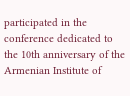participated in the conference dedicated to the 10th anniversary of the Armenian Institute of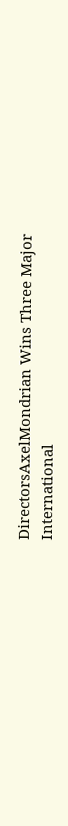DirectorsAxelMondrian Wins Three Major International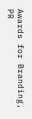Awards for Branding, PR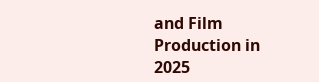and Film Production in 2025